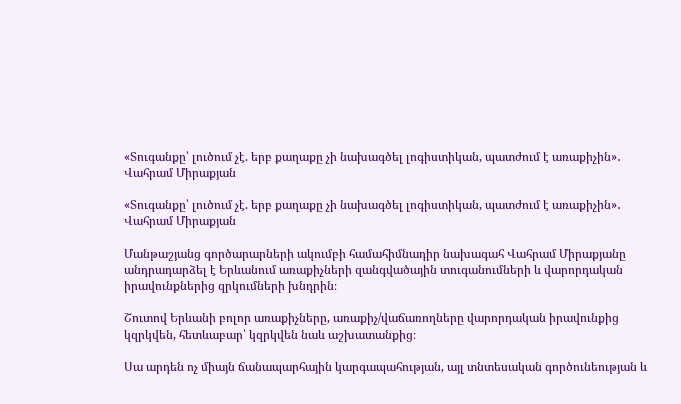«Տուգանքը՝ լուծում չէ. երբ քաղաքը չի նախագծել լոգիստիկան, պատժում է առաքիչին»․ Վահրամ Միրաքյան

«Տուգանքը՝ լուծում չէ. երբ քաղաքը չի նախագծել լոգիստիկան, պատժում է առաքիչին»․ Վահրամ Միրաքյան

Մանթաշյանց գործարարների ակումբի համահիմնադիր նախագահ Վահրամ Միրաքյանը անդրադարձել է Երևանում առաքիչների զանգվածային տուգանումների և վարորդական իրավունքներից զրկումների խնդրին։

Շուտով Երևանի բոլոր առաքիչները, առաքիչ/վաճառողները վարորդական իրավունքից կզրկվեն, հետևաբար՝ կզրկվեն նաև աշխատանքից։

Սա արդեն ոչ միայն ճանապարհային կարգապահության, այլ տնտեսական գործունեության և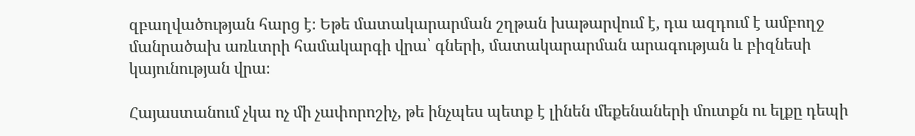զբաղվածության հարց է։ Եթե մատակարարման շղթան խաթարվում է, դա ազդում է ամբողջ մանրածախ առևտրի համակարգի վրա՝ գների, մատակարարման արագության և բիզնեսի կայունության վրա։

Հայաստանում չկա ոչ մի չափորոշիչ, թե ինչպես պետք է լինեն մեքենաների մուտքն ու ելքը դեպի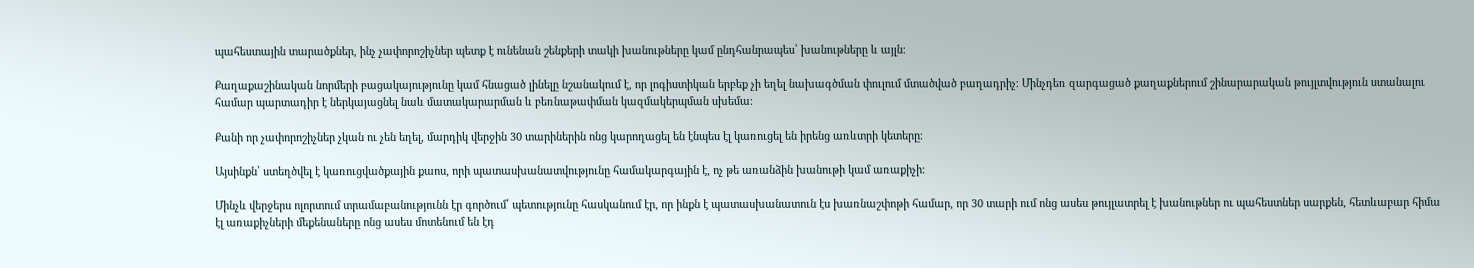պահեստային տարածքներ, ինչ չափորոշիչներ պետք է ունենան շենքերի տակի խանութները կամ ընդհանրապես՝ խանութները և այլն։

Քաղաքաշինական նորմերի բացակայությունը կամ հնացած լինելը նշանակում է, որ լոգիստիկան երբեք չի եղել նախագծման փուլում մտածված բաղադրիչ։ Մինչդեռ զարգացած քաղաքներում շինարարական թույլտվություն ստանալու համար պարտադիր է ներկայացնել նաև մատակարարման և բեռնաթափման կազմակերպման սխեմա։

Քանի որ չափորոշիչներ չկան ու չեն եղել, մարդիկ վերջին 30 տարիներին ոնց կարողացել են էնպես էլ կառուցել են իրենց առևտրի կետերը։

Այսինքն՝ ստեղծվել է կառուցվածքային քաոս, որի պատասխանատվությունը համակարգային է, ոչ թե առանձին խանութի կամ առաքիչի։

Մինչև վերջերս ոլորտում տրամաբանությունն էր գործում՝ պետությունը հասկանում էր, որ ինքն է պատասխանատուն էս խառնաշփոթի համար, որ 30 տարի ում ոնց ասես թույլատրել է խանութներ ու պահեստներ սարքեն, հետևաբար հիմա էլ առաքիչների մեքենաները ոնց ասես մոտենում են էդ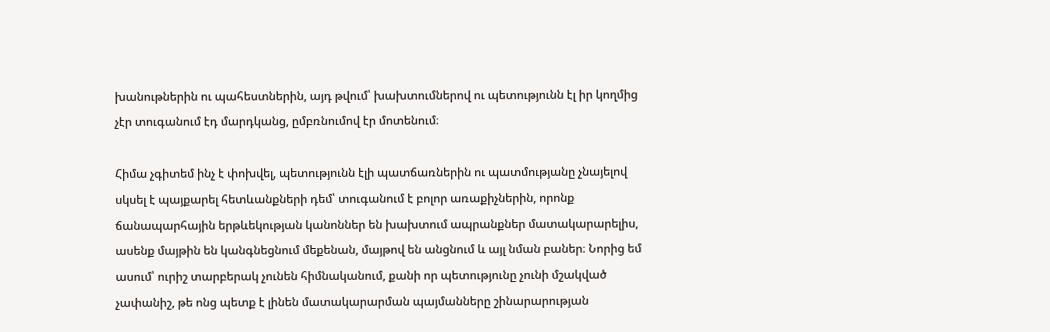խանութներին ու պահեստներին, այդ թվում՝ խախտումներով ու պետությունն էլ իր կողմից չէր տուգանում էդ մարդկանց, ըմբռնումով էր մոտենում։

Հիմա չգիտեմ ինչ է փոխվել, պետությունն էլի պատճառներին ու պատմությանը չնայելով սկսել է պայքարել հետևանքների դեմ՝ տուգանում է բոլոր առաքիչներին, որոնք ճանապարհային երթևեկության կանոններ են խախտում ապրանքներ մատակարարելիս, ասենք մայթին են կանգնեցնում մեքենան, մայթով են անցնում և այլ նման բաներ։ Նորից եմ ասում՝ ուրիշ տարբերակ չունեն հիմնականում, քանի որ պետությունը չունի մշակված չափանիշ, թե ոնց պետք է լինեն մատակարարման պայմանները շինարարության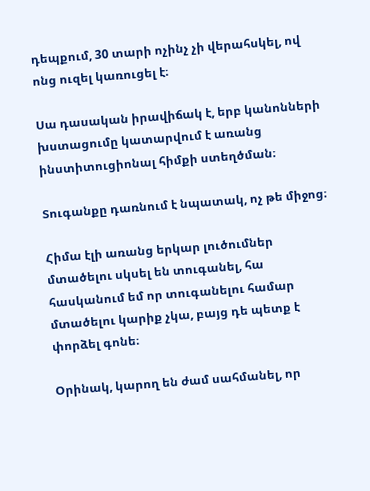դեպքում, 30 տարի ոչինչ չի վերահսկել, ով ոնց ուզել կառուցել է։

Սա դասական իրավիճակ է, երբ կանոնների խստացումը կատարվում է առանց ինստիտուցիոնալ հիմքի ստեղծման։

Տուգանքը դառնում է նպատակ, ոչ թե միջոց։

Հիմա էլի առանց երկար լուծումներ մտածելու սկսել են տուգանել, հա հասկանում եմ որ տուգանելու համար մտածելու կարիք չկա, բայց դե պետք է փորձել գոնե։

Օրինակ, կարող են ժամ սահմանել, որ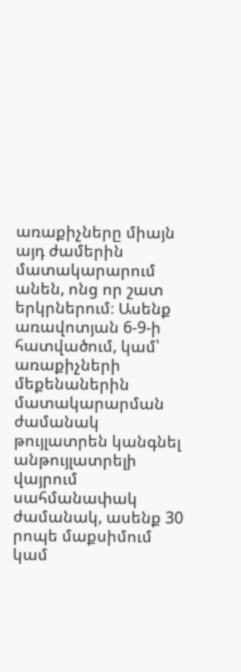առաքիչները միայն այդ ժամերին մատակարարում անեն, ոնց որ շատ երկրներում։ Ասենք առավոտյան 6-9-ի հատվածում, կամ՝ առաքիչների մեքենաներին մատակարարման ժամանակ թույլատրեն կանգնել անթույլատրելի վայրում սահմանափակ ժամանակ, ասենք 30 րոպե մաքսիմում կամ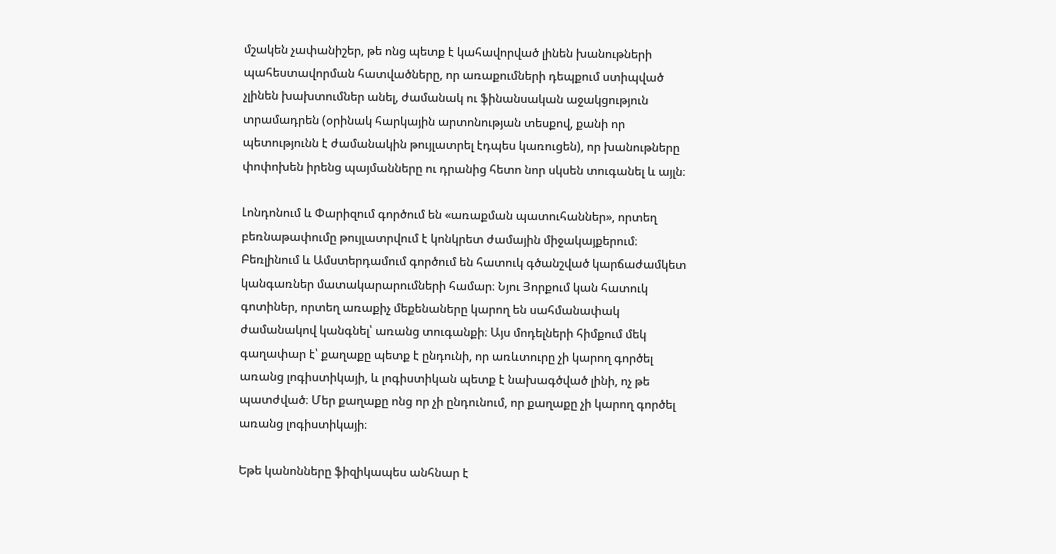մշակեն չափանիշեր, թե ոնց պետք է կահավորված լինեն խանութների պահեստավորման հատվածները, որ առաքումների դեպքում ստիպված չլինեն խախտումներ անել, ժամանակ ու ֆինանսական աջակցություն տրամադրեն (օրինակ հարկային արտոնության տեսքով, քանի որ պետությունն է ժամանակին թույլատրել էդպես կառուցեն), որ խանութները փոփոխեն իրենց պայմանները ու դրանից հետո նոր սկսեն տուգանել և այլն։

Լոնդոնում և Փարիզում գործում են «առաքման պատուհաններ», որտեղ բեռնաթափումը թույլատրվում է կոնկրետ ժամային միջակայքերում։ Բեռլինում և Ամստերդամում գործում են հատուկ գծանշված կարճաժամկետ կանգառներ մատակարարումների համար։ Նյու Յորքում կան հատուկ գոտիներ, որտեղ առաքիչ մեքենաները կարող են սահմանափակ ժամանակով կանգնել՝ առանց տուգանքի։ Այս մոդելների հիմքում մեկ գաղափար է՝ քաղաքը պետք է ընդունի, որ առևտուրը չի կարող գործել առանց լոգիստիկայի, և լոգիստիկան պետք է նախագծված լինի, ոչ թե պատժված։ Մեր քաղաքը ոնց որ չի ընդունում, որ քաղաքը չի կարող գործել առանց լոգիստիկայի։

Եթե կանոնները ֆիզիկապես անհնար է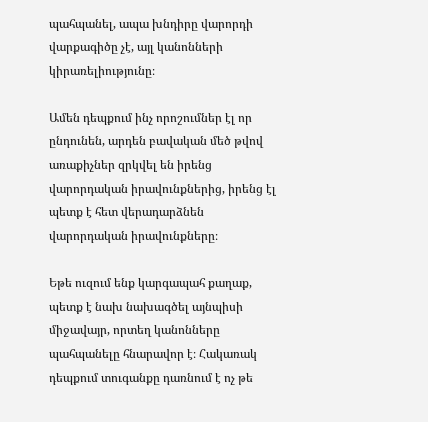պահպանել, ապա խնդիրը վարորդի վարքագիծը չէ, այլ կանոնների կիրառելիությունը։

Ամեն դեպքում ինչ որոշումներ էլ որ ընդունեն, արդեն բավական մեծ թվով առաքիչներ զրկվել են իրենց վարորդական իրավունքներից, իրենց էլ պետք է հետ վերադարձնեն վարորդական իրավունքները։

Եթե ուզում ենք կարգապահ քաղաք, պետք է նախ նախագծել այնպիսի միջավայր, որտեղ կանոնները պահպանելը հնարավոր է։ Հակառակ դեպքում տուգանքը դառնում է ոչ թե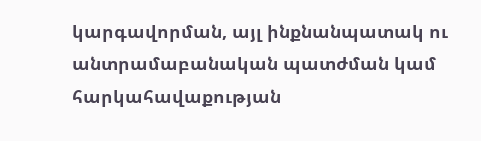կարգավորման, այլ ինքնանպատակ ու անտրամաբանական պատժման կամ հարկահավաքության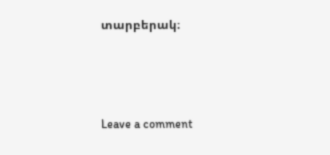տարբերակ։



Leave a comment